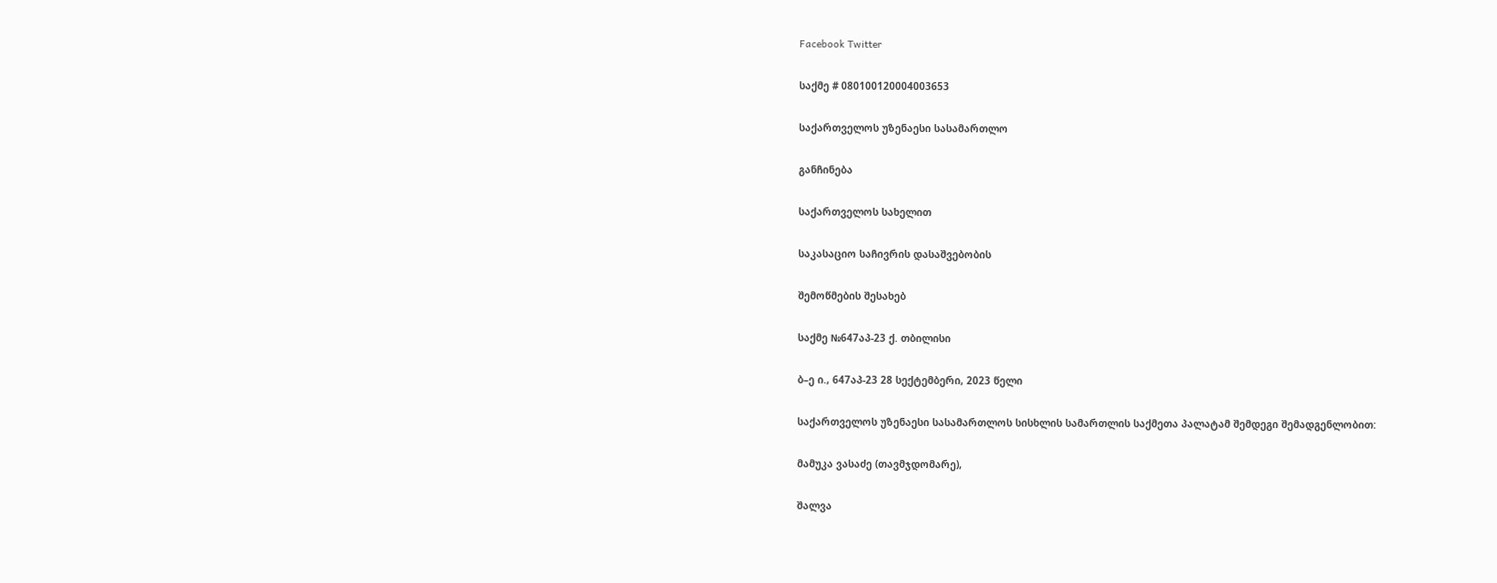Facebook Twitter

საქმე # 080100120004003653

საქართველოს უზენაესი სასამართლო

განჩინება

საქართველოს სახელით

საკასაციო საჩივრის დასაშვებობის

შემოწმების შესახებ

საქმე №647აპ-23 ქ. თბილისი

ბ–ე ი., 647აპ-23 28 სექტემბერი, 2023 წელი

საქართველოს უზენაესი სასამართლოს სისხლის სამართლის საქმეთა პალატამ შემდეგი შემადგენლობით:

მამუკა ვასაძე (თავმჯდომარე),

შალვა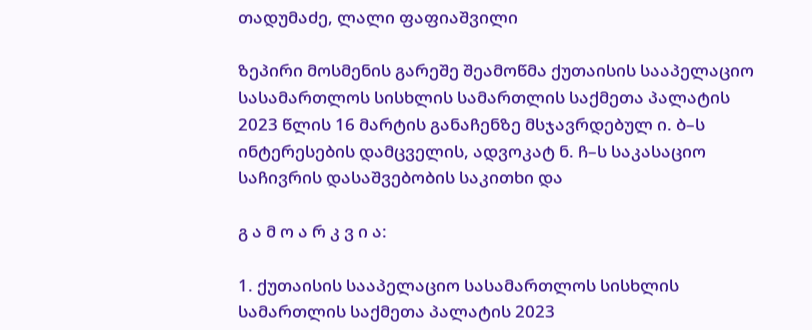თადუმაძე, ლალი ფაფიაშვილი

ზეპირი მოსმენის გარეშე შეამოწმა ქუთაისის სააპელაციო სასამართლოს სისხლის სამართლის საქმეთა პალატის 2023 წლის 16 მარტის განაჩენზე მსჯავრდებულ ი. ბ–ს ინტერესების დამცველის, ადვოკატ ნ. ჩ–ს საკასაციო საჩივრის დასაშვებობის საკითხი და

გ ა მ ო ა რ კ ვ ი ა:

1. ქუთაისის სააპელაციო სასამართლოს სისხლის სამართლის საქმეთა პალატის 2023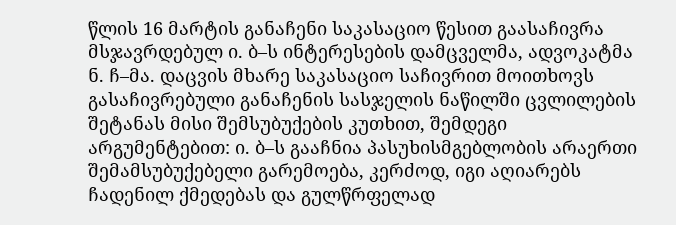წლის 16 მარტის განაჩენი საკასაციო წესით გაასაჩივრა მსჯავრდებულ ი. ბ–ს ინტერესების დამცველმა, ადვოკატმა ნ. ჩ–მა. დაცვის მხარე საკასაციო საჩივრით მოითხოვს გასაჩივრებული განაჩენის სასჯელის ნაწილში ცვლილების შეტანას მისი შემსუბუქების კუთხით, შემდეგი არგუმენტებით: ი. ბ–ს გააჩნია პასუხისმგებლობის არაერთი შემამსუბუქებელი გარემოება, კერძოდ, იგი აღიარებს ჩადენილ ქმედებას და გულწრფელად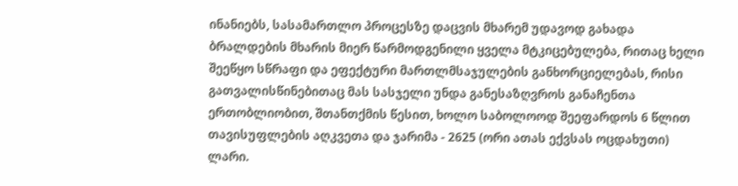ინანიებს, სასამართლო პროცესზე დაცვის მხარემ უდავოდ გახადა ბრალდების მხარის მიერ წარმოდგენილი ყველა მტკიცებულება, რითაც ხელი შეეწყო სწრაფი და ეფექტური მართლმსაჯულების განხორციელებას, რისი გათვალისწინებითაც მას სასჯელი უნდა განესაზღვროს განაჩენთა ერთობლიობით, შთანთქმის წესით, ხოლო საბოლოოდ შეეფარდოს 6 წლით თავისუფლების აღკვეთა და ჯარიმა - 2625 (ორი ათას ექვსას ოცდახუთი) ლარი.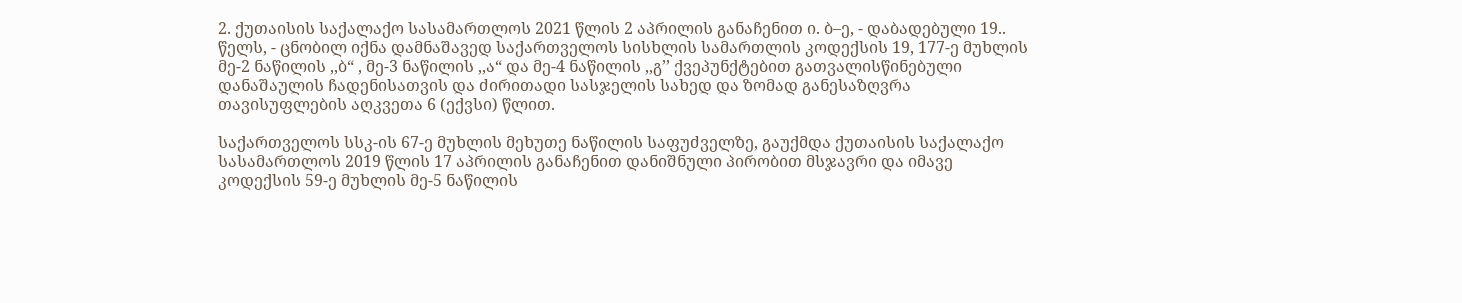2. ქუთაისის საქალაქო სასამართლოს 2021 წლის 2 აპრილის განაჩენით ი. ბ–ე, - დაბადებული 19.. წელს, - ცნობილ იქნა დამნაშავედ საქართველოს სისხლის სამართლის კოდექსის 19, 177-ე მუხლის მე-2 ნაწილის ,,ბ“ , მე-3 ნაწილის ,,ა“ და მე-4 ნაწილის ,,გ’’ ქვეპუნქტებით გათვალისწინებული დანაშაულის ჩადენისათვის და ძირითადი სასჯელის სახედ და ზომად განესაზღვრა თავისუფლების აღკვეთა 6 (ექვსი) წლით.

საქართველოს სსკ-ის 67-ე მუხლის მეხუთე ნაწილის საფუძველზე, გაუქმდა ქუთაისის საქალაქო სასამართლოს 2019 წლის 17 აპრილის განაჩენით დანიშნული პირობით მსჯავრი და იმავე კოდექსის 59-ე მუხლის მე-5 ნაწილის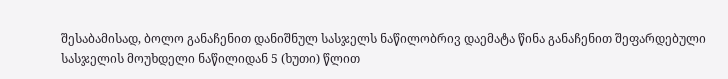შესაბამისად, ბოლო განაჩენით დანიშნულ სასჯელს ნაწილობრივ დაემატა წინა განაჩენით შეფარდებული სასჯელის მოუხდელი ნაწილიდან 5 (ხუთი) წლით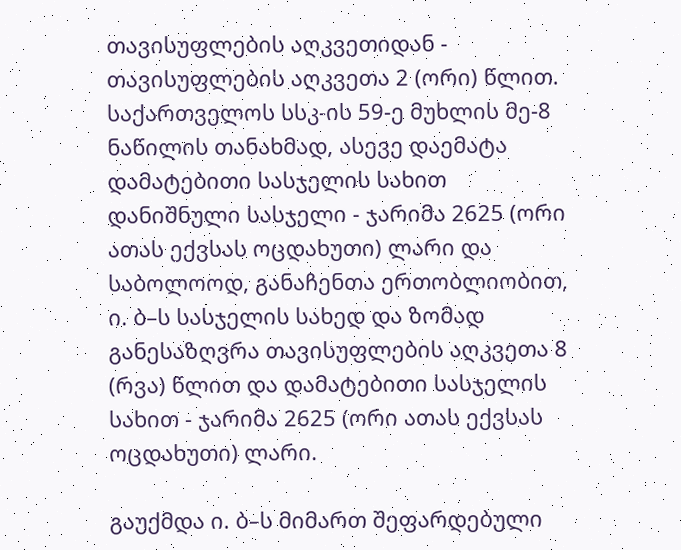თავისუფლების აღკვეთიდან - თავისუფლების აღკვეთა 2 (ორი) წლით. საქართველოს სსკ-ის 59-ე მუხლის მე-8 ნაწილის თანახმად, ასევე დაემატა დამატებითი სასჯელის სახით დანიშნული სასჯელი - ჯარიმა 2625 (ორი ათას ექვსას ოცდახუთი) ლარი და საბოლოოდ, განაჩენთა ერთობლიობით, ი. ბ–ს სასჯელის სახედ და ზომად განესაზღვრა თავისუფლების აღკვეთა 8 (რვა) წლით და დამატებითი სასჯელის სახით - ჯარიმა 2625 (ორი ათას ექვსას ოცდახუთი) ლარი.

გაუქმდა ი. ბ–ს მიმართ შეფარდებული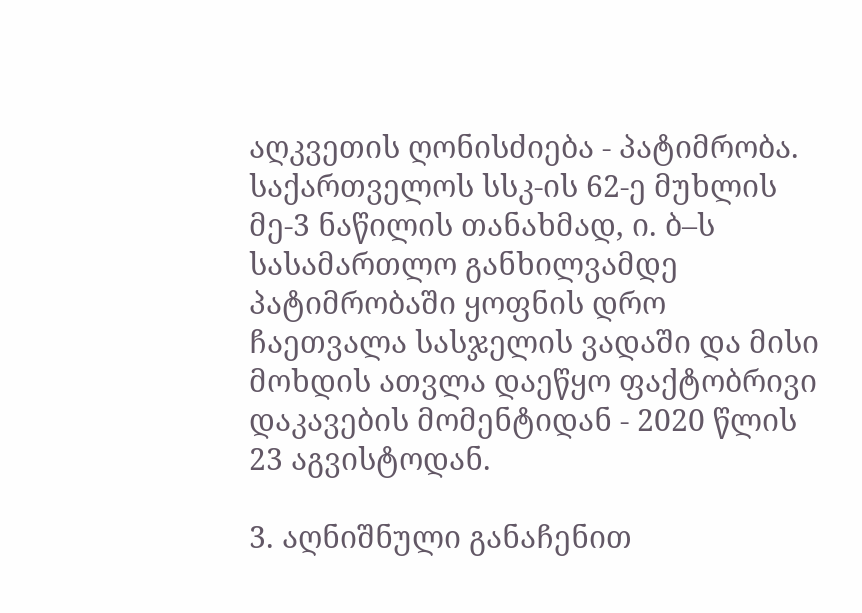აღკვეთის ღონისძიება - პატიმრობა. საქართველოს სსკ-ის 62-ე მუხლის მე-3 ნაწილის თანახმად, ი. ბ–ს სასამართლო განხილვამდე პატიმრობაში ყოფნის დრო ჩაეთვალა სასჯელის ვადაში და მისი მოხდის ათვლა დაეწყო ფაქტობრივი დაკავების მომენტიდან - 2020 წლის 23 აგვისტოდან.

3. აღნიშნული განაჩენით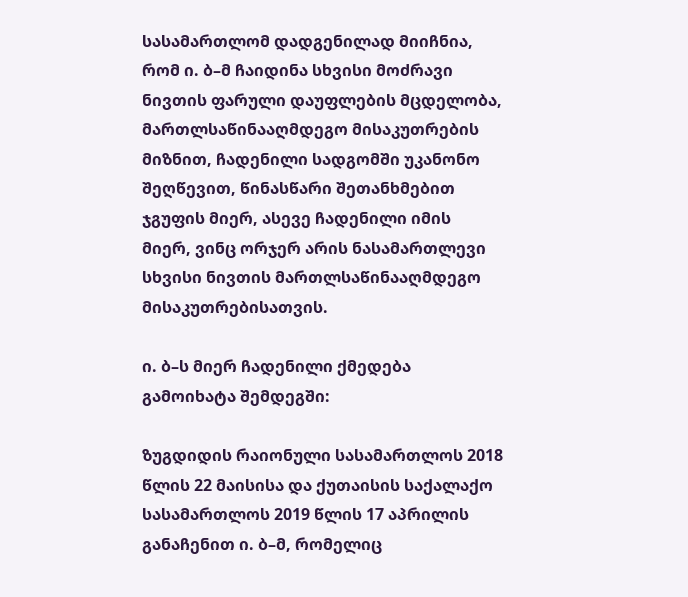სასამართლომ დადგენილად მიიჩნია, რომ ი. ბ–მ ჩაიდინა სხვისი მოძრავი ნივთის ფარული დაუფლების მცდელობა, მართლსაწინააღმდეგო მისაკუთრების მიზნით, ჩადენილი სადგომში უკანონო შეღწევით, წინასწარი შეთანხმებით ჯგუფის მიერ, ასევე ჩადენილი იმის მიერ, ვინც ორჯერ არის ნასამართლევი სხვისი ნივთის მართლსაწინააღმდეგო მისაკუთრებისათვის.

ი. ბ–ს მიერ ჩადენილი ქმედება გამოიხატა შემდეგში:

ზუგდიდის რაიონული სასამართლოს 2018 წლის 22 მაისისა და ქუთაისის საქალაქო სასამართლოს 2019 წლის 17 აპრილის განაჩენით ი. ბ–მ, რომელიც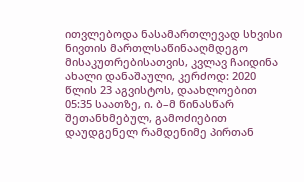ითვლებოდა ნასამართლევად სხვისი ნივთის მართლსაწინააღმდეგო მისაკუთრებისათვის, კვლავ ჩაიდინა ახალი დანაშაული, კერძოდ: 2020 წლის 23 აგვისტოს, დაახლოებით 05:35 საათზე, ი. ბ–მ წინასწარ შეთანხმებულ, გამოძიებით დაუდგენელ რამდენიმე პირთან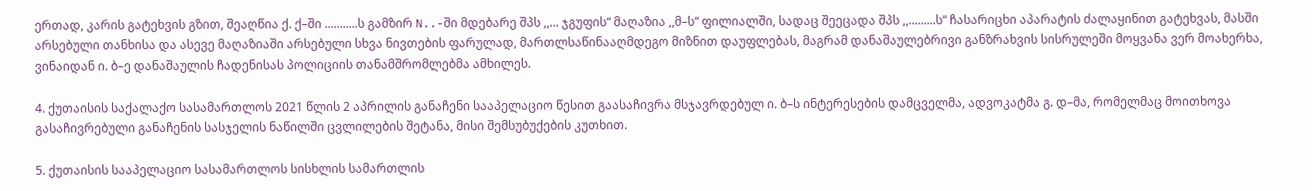ერთად, კარის გატეხვის გზით, შეაღწია ქ. ქ–ში ...........ს გამზირ N..-ში მდებარე შპს ,,... ჯგუფის“ მაღაზია ,,მ–ს“ ფილიალში, სადაც შეეცადა შპს ,,.........ს“ ჩასარიცხი აპარატის ძალაყინით გატეხვას, მასში არსებული თანხისა და ასევე მაღაზიაში არსებული სხვა ნივთების ფარულად, მართლსაწინააღმდეგო მიზნით დაუფლებას, მაგრამ დანაშაულებრივი განზრახვის სისრულეში მოყვანა ვერ მოახერხა, ვინაიდან ი. ბ–ე დანაშაულის ჩადენისას პოლიციის თანამშრომლებმა ამხილეს.

4. ქუთაისის საქალაქო სასამართლოს 2021 წლის 2 აპრილის განაჩენი სააპელაციო წესით გაასაჩივრა მსჯავრდებულ ი. ბ–ს ინტერესების დამცველმა, ადვოკატმა გ. დ–მა, რომელმაც მოითხოვა გასაჩივრებული განაჩენის სასჯელის ნაწილში ცვლილების შეტანა, მისი შემსუბუქების კუთხით.

5. ქუთაისის სააპელაციო სასამართლოს სისხლის სამართლის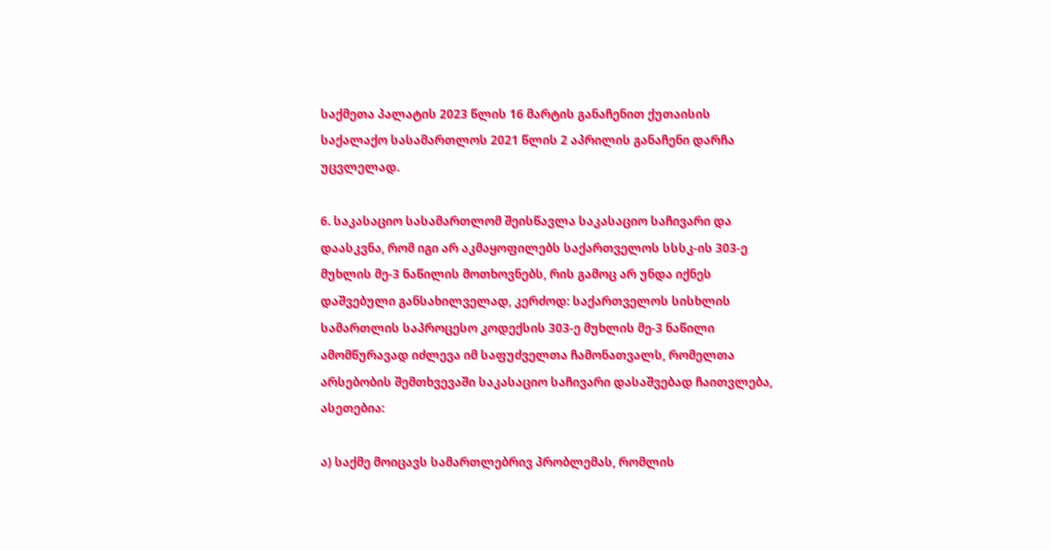საქმეთა პალატის 2023 წლის 16 მარტის განაჩენით ქუთაისის საქალაქო სასამართლოს 2021 წლის 2 აპრილის განაჩენი დარჩა უცვლელად.

6. საკასაციო სასამართლომ შეისწავლა საკასაციო საჩივარი და დაასკვნა, რომ იგი არ აკმაყოფილებს საქართველოს სსსკ-ის 303-ე მუხლის მე-3 ნაწილის მოთხოვნებს, რის გამოც არ უნდა იქნეს დაშვებული განსახილველად, კერძოდ: საქართველოს სისხლის სამართლის საპროცესო კოდექსის 303-ე მუხლის მე-3 ნაწილი ამომწურავად იძლევა იმ საფუძველთა ჩამონათვალს, რომელთა არსებობის შემთხვევაში საკასაციო საჩივარი დასაშვებად ჩაითვლება, ასეთებია:

ა) საქმე მოიცავს სამართლებრივ პრობლემას, რომლის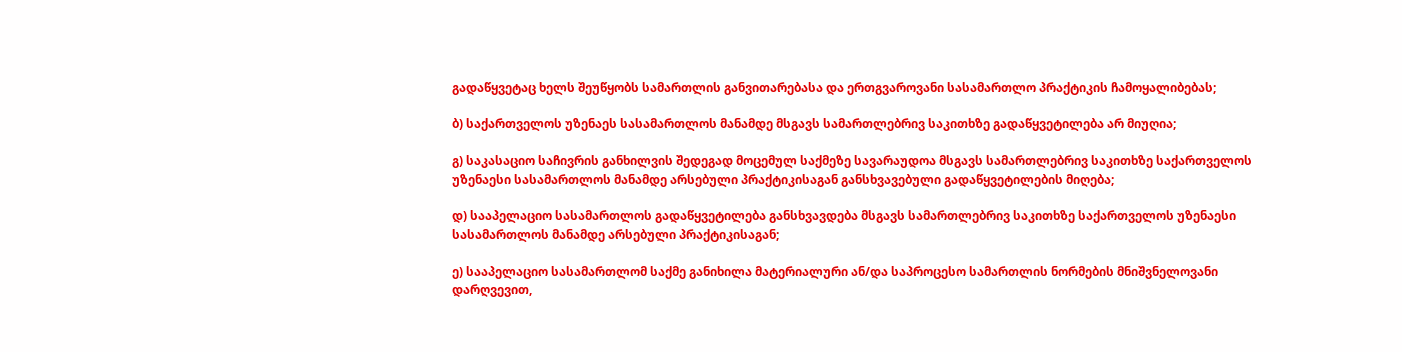გადაწყვეტაც ხელს შეუწყობს სამართლის განვითარებასა და ერთგვაროვანი სასამართლო პრაქტიკის ჩამოყალიბებას;

ბ) საქართველოს უზენაეს სასამართლოს მანამდე მსგავს სამართლებრივ საკითხზე გადაწყვეტილება არ მიუღია;

გ) საკასაციო საჩივრის განხილვის შედეგად მოცემულ საქმეზე სავარაუდოა მსგავს სამართლებრივ საკითხზე საქართველოს უზენაესი სასამართლოს მანამდე არსებული პრაქტიკისაგან განსხვავებული გადაწყვეტილების მიღება;

დ) სააპელაციო სასამართლოს გადაწყვეტილება განსხვავდება მსგავს სამართლებრივ საკითხზე საქართველოს უზენაესი სასამართლოს მანამდე არსებული პრაქტიკისაგან;

ე) სააპელაციო სასამართლომ საქმე განიხილა მატერიალური ან/და საპროცესო სამართლის ნორმების მნიშვნელოვანი დარღვევით,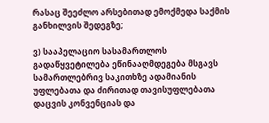რასაც შეეძლო არსებითად ემოქმედა საქმის განხილვის შედეგზე;

ვ) სააპელაციო სასამართლოს გადაწყვეტილება ეწინააღმდეგება მსგავს სამართლებრივ საკითხზე ადამიანის უფლებათა და ძირითად თავისუფლებათა დაცვის კონვენციას და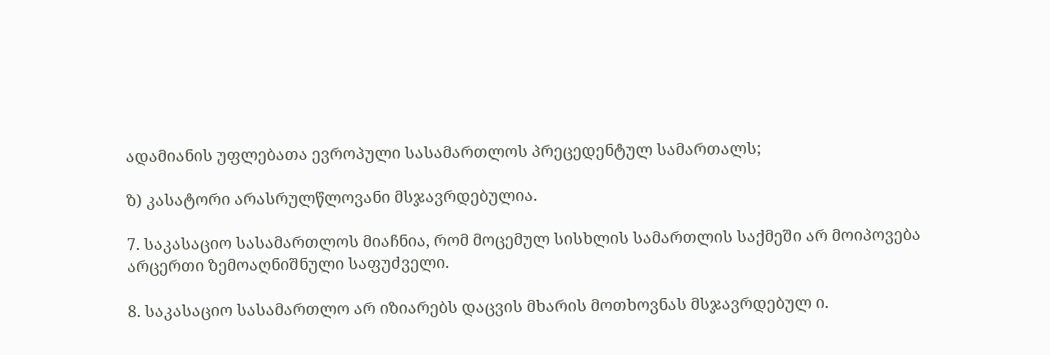ადამიანის უფლებათა ევროპული სასამართლოს პრეცედენტულ სამართალს;

ზ) კასატორი არასრულწლოვანი მსჯავრდებულია.

7. საკასაციო სასამართლოს მიაჩნია, რომ მოცემულ სისხლის სამართლის საქმეში არ მოიპოვება არცერთი ზემოაღნიშნული საფუძველი.

8. საკასაციო სასამართლო არ იზიარებს დაცვის მხარის მოთხოვნას მსჯავრდებულ ი.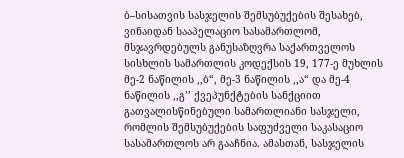ბ–სისათვის სასჯელის შემსუბუქების შესახებ, ვინაიდან სააპელაციო სასამართლომ, მსჯავრდებულს განუსაზღვრა საქართველოს სისხლის სამართლის კოდექსის 19, 177-ე მუხლის მე-2 ნაწილის ,,ბ“, მე-3 ნაწილის ,,ა“ და მე-4 ნაწილის ,,გ’’ ქვეპუნქტების სანქციით გათვალისწინებული სამართლიანი სასჯელი, რომლის შემსუბუქების საფუძველი საკასაციო სასამართლოს არ გააჩნია. ამასთან, სასჯელის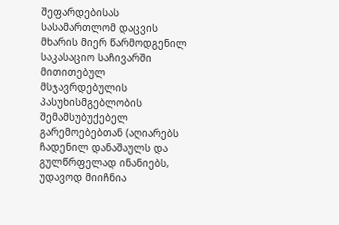შეფარდებისას სასამართლომ დაცვის მხარის მიერ წარმოდგენილ საკასაციო საჩივარში მითითებულ მსჯავრდებულის პასუხისმგებლობის შემამსუბუქებელ გარემოებებთან (აღიარებს ჩადენილ დანაშაულს და გულწრფელად ინანიებს, უდავოდ მიიჩნია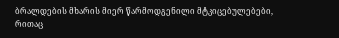ბრალდების მხარის მიერ წარმოდგენილი მტკიცებულებები, რითაც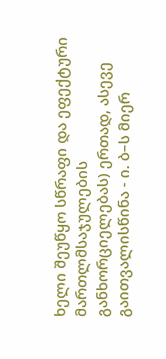ხელი შეუწყო სწრაფი და ეფექტური მართლმსაჯულების განხორციელებას) ერთად, ასევე გაითვალისწინა - ი. ბ–ს მიერ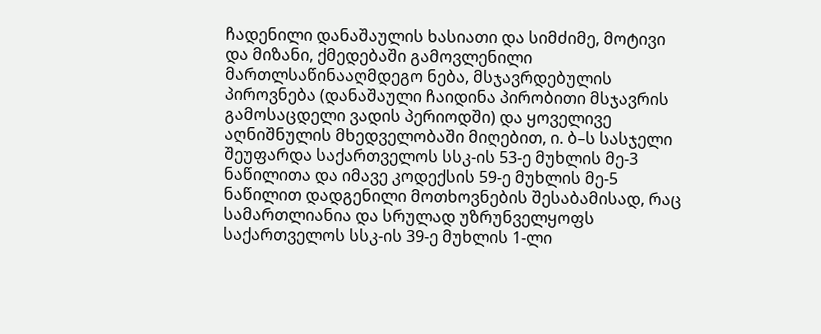ჩადენილი დანაშაულის ხასიათი და სიმძიმე, მოტივი და მიზანი, ქმედებაში გამოვლენილი მართლსაწინააღმდეგო ნება, მსჯავრდებულის პიროვნება (დანაშაული ჩაიდინა პირობითი მსჯავრის გამოსაცდელი ვადის პერიოდში) და ყოველივე აღნიშნულის მხედველობაში მიღებით, ი. ბ–ს სასჯელი შეუფარდა საქართველოს სსკ-ის 53-ე მუხლის მე-3 ნაწილითა და იმავე კოდექსის 59-ე მუხლის მე-5 ნაწილით დადგენილი მოთხოვნების შესაბამისად, რაც სამართლიანია და სრულად უზრუნველყოფს საქართველოს სსკ-ის 39-ე მუხლის 1-ლი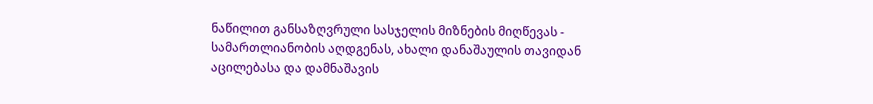ნაწილით განსაზღვრული სასჯელის მიზნების მიღწევას - სამართლიანობის აღდგენას, ახალი დანაშაულის თავიდან აცილებასა და დამნაშავის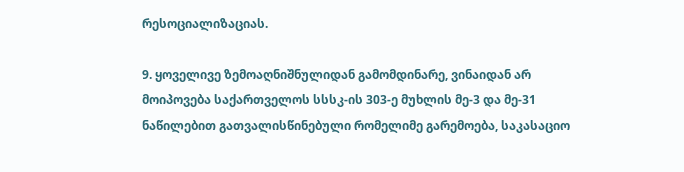რესოციალიზაციას.

9. ყოველივე ზემოაღნიშნულიდან გამომდინარე, ვინაიდან არ მოიპოვება საქართველოს სსსკ-ის 303-ე მუხლის მე-3 და მე-31 ნაწილებით გათვალისწინებული რომელიმე გარემოება, საკასაციო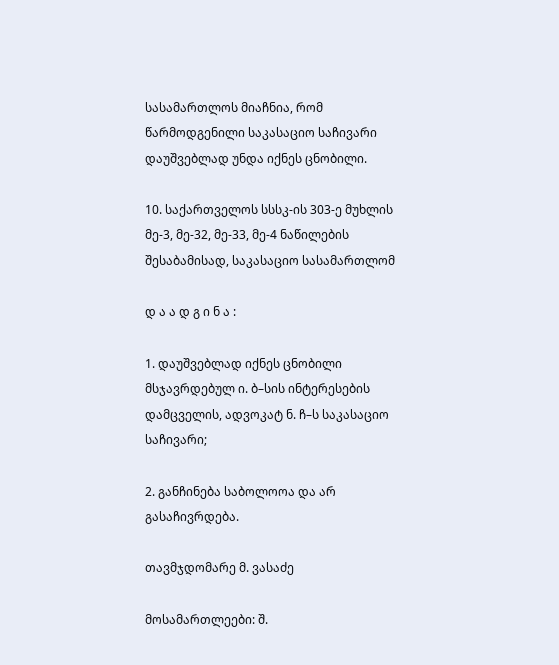სასამართლოს მიაჩნია, რომ წარმოდგენილი საკასაციო საჩივარი დაუშვებლად უნდა იქნეს ცნობილი.

10. საქართველოს სსსკ-ის 303-ე მუხლის მე-3, მე-32, მე-33, მე-4 ნაწილების შესაბამისად, საკასაციო სასამართლომ

დ ა ა დ გ ი ნ ა :

1. დაუშვებლად იქნეს ცნობილი მსჯავრდებულ ი. ბ–სის ინტერესების დამცველის, ადვოკატ ნ. ჩ–ს საკასაციო საჩივარი;

2. განჩინება საბოლოოა და არ გასაჩივრდება.

თავმჯდომარე მ. ვასაძე

მოსამართლეები: შ.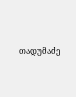თადუმაძე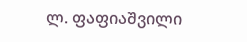ლ. ფაფიაშვილი